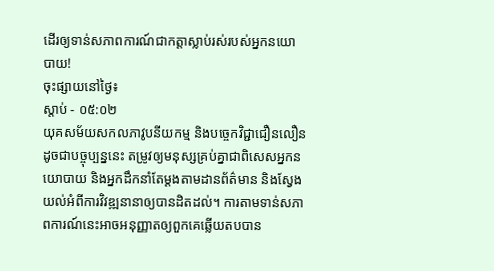ដើរឲ្យទាន់សភាពការណ៍ជាកត្តាស្លាប់រស់របស់អ្នកនយោបាយ!
ចុះផ្សាយនៅថ្ងៃ៖
ស្តាប់ - ០៥:០២
យុគសម័យសកលភាវូបនីយកម្ម និងបច្ចេកវិជ្ជាជឿនលឿនដូចជាបច្ចុប្បន្ននេះ តម្រូវឲ្យមនុស្សគ្រប់គ្នាជាពិសេសអ្នកនយោបាយ និងអ្នកដឹកនាំតែម្តងតាមដានព័ត៌មាន និងស្វែងយល់អំពីការវិវឌ្ឍនានាឲ្យបានដិតដល់។ ការតាមទាន់សភាពការណ៍នេះអាចអនុញ្ញាតឲ្យពួកគេឆ្លើយតបបាន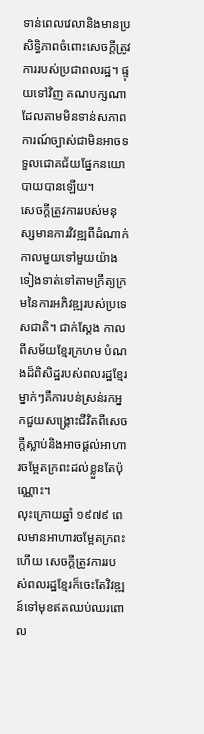ទាន់ពេលវេលានិងមានប្រសិទ្ធិភាពចំពោះសេចក្តីត្រូវការរបស់ប្រជាពលរដ្ឋ។ ផ្ទុយទៅវិញ គណបក្សណាដែលតាមមិនទាន់សភាពការណ៍ច្បាស់ជាមិនអាចទទួលជោគជ័យផ្នែកនយោបាយបានឡើយ។
សេចក្តីត្រូវការរបស់មនុស្សមានការវិវឌ្ឍពីដំណាក់កាលមួយទៅមួយយ៉ាងទៀងទាត់ទៅតាមក្រឹត្យក្រមនៃការអភិវឌ្ឍរបស់ប្រទេសជាតិ។ ជាក់ស្តែង កាលពីសម័យខ្មែរក្រហម បំណងដ៏ពិសិដ្ឋរបស់ពលរដ្ឋខ្មែរម្នាក់ៗគឺការបន់ស្រន់រកអ្នកជួយសង្គ្រោះជីវិតពីសេចក្តីស្លាប់និងអាចផ្តល់អាហារចម្អែតក្រពះដល់ខ្លួនតែប៉ុណ្ណោះ។
លុះក្រោយឆ្នាំ ១៩៧៩ ពេលមានអាហារចម្អែតក្រពះហើយ សេចក្តីត្រូវការរបស់ពលរដ្ឋខ្មែរក៏ចេះតែវិវឌ្ឍន៍ទៅមុខឥតឈប់ឈរពោល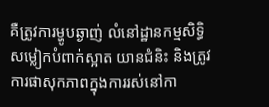គឺត្រូវការម្ហូបឆ្ងាញ់ លំនៅដ្ឋានកម្មសិទ្ធិ សម្លៀកបំពាក់ស្អាត យានជំនិះ និងត្រូវការផាសុកភាពក្នុងការរស់នៅកា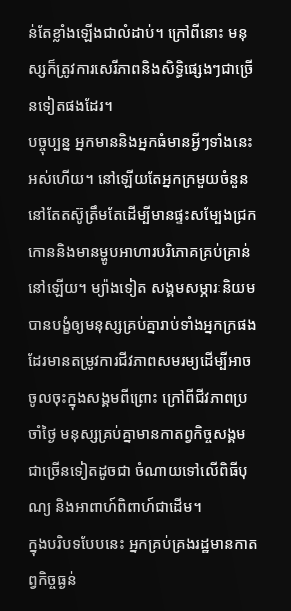ន់តែខ្លាំងឡើងជាលំដាប់។ ក្រៅពីនោះ មនុស្សក៏ត្រូវការសេរីភាពនិងសិទ្ធិផ្សេងៗជាច្រើនទៀតផងដែរ។
បច្ចុប្បន្ន អ្នកមាននិងអ្នកធំមានអ្វីៗទាំងនេះអស់ហើយ។ នៅឡើយតែអ្នកក្រមួយចំនួននៅតែតស៊ូត្រឹមតែដើម្បីមានផ្ទះសម្បែងជ្រកកោននិងមានម្ហូបអាហារបរិភោគគ្រប់គ្រាន់នៅឡើយ។ ម្យ៉ាងទៀត សង្គមសម្ភារៈនិយមបានបង្ខំឲ្យមនុស្សគ្រប់គ្នារាប់ទាំងអ្នកក្រផងដែរមានតម្រូវការជីវភាពសមរម្យដើម្បីអាចចូលចុះក្នុងសង្គមពីព្រោះ ក្រៅពីជីវភាពប្រចាំថ្ងៃ មនុស្សគ្រប់គ្នាមានកាតព្វកិច្ចសង្គមជាច្រើនទៀតដូចជា ចំណាយទៅលើពិធីបុណ្យ និងអាពាហ៍ពិពាហ៍ជាដើម។
ក្នុងបរិបទបែបនេះ អ្នកគ្រប់គ្រងរដ្ឋមានកាតព្វកិច្ចធ្ងន់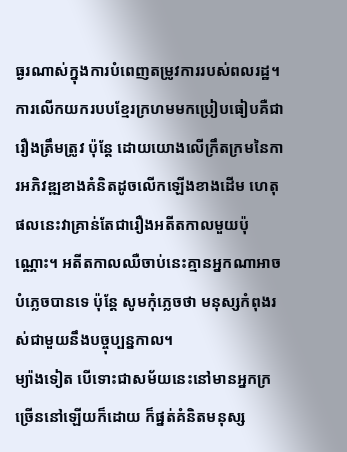ធ្ងរណាស់ក្នុងការបំពេញតម្រូវការរបស់ពលរដ្ឋ។ ការលើកយករបបខ្មែរក្រហមមកប្រៀបធៀបគឺជារឿងត្រឹមត្រូវ ប៉ុន្តែ ដោយយោងលើក្រឹតក្រមនៃការអភិវឌ្ឍខាងគំនិតដូចលើកឡើងខាងដើម ហេតុផលនេះវាគ្រាន់តែជារឿងអតីតកាលមួយប៉ុណ្ណោះ។ អតីតកាលឈឺចាប់នេះគ្មានអ្នកណាអាចបំភ្លេចបានទេ ប៉ុន្តែ សូមកុំភ្លេចថា មនុស្សកំពុងរស់ជាមួយនឹងបច្ចុប្បន្នកាល។
ម្យ៉ាងទៀត បើទោះជាសម័យនេះនៅមានអ្នកក្រច្រើននៅឡើយក៏ដោយ ក៏ផ្នត់គំនិតមនុស្ស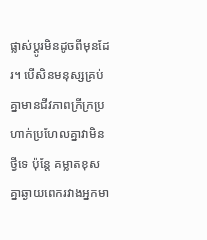ផ្លាស់ប្តូរមិនដូចពីមុនដែរ។ បើសិនមនុស្សគ្រប់គ្នាមានជីវភាពក្រីក្រប្រហាក់ប្រហែលគ្នាវាមិនថ្វីទេ ប៉ុន្តែ គម្លាតខុសគ្នាឆ្ងាយពេករវាងអ្នកមា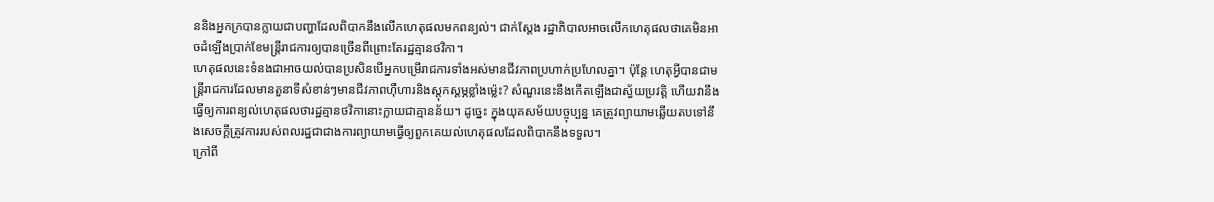ននិងអ្នកក្របានក្លាយជាបញ្ហាដែលពិបាកនឹងលើកហេតុផលមកពន្យល់។ ជាក់ស្តែង រដ្ឋាភិបាលអាចលើកហេតុផលថាគេមិនអាចដំឡើងប្រាក់ខែមន្ត្រីរាជការឲ្យបានច្រើនពីព្រោះតែរដ្ឋគ្មានថវិកា។
ហេតុផលនេះទំនងជាអាចយល់បានប្រសិនបើអ្នកបម្រើរាជការទាំងអស់មានជីវភាពប្រហាក់ប្រហែលគ្នា។ ប៉ុន្តែ ហេតុអ្វីបានជាមន្ត្រីរាជការដែលមានតួនាទីសំខាន់ៗមានជីវភាពហ៊ឺហារនិងស្តុកស្តម្ភខ្លាំងម្ល៉េះ? សំណួរនេះនឹងកើតឡើងជាស្វ័យប្រវត្តិ ហើយវានឹងធ្វើឲ្យការពន្យល់ហេតុផលថារដ្ឋគ្មានថវិកានោះក្លាយជាគ្មានន័យ។ ដូច្នេះ ក្នុងយុគសម័យបច្ចុប្បន្ន គេត្រូវព្យាយាមឆ្លើយតបទៅនឹងសេចក្តីត្រូវការរបស់ពលរដ្ឋជាជាងការព្យាយាមធ្វើឲ្យពួកគេយល់ហេតុផលដែលពិបាកនឹងទទួល។
ក្រៅពី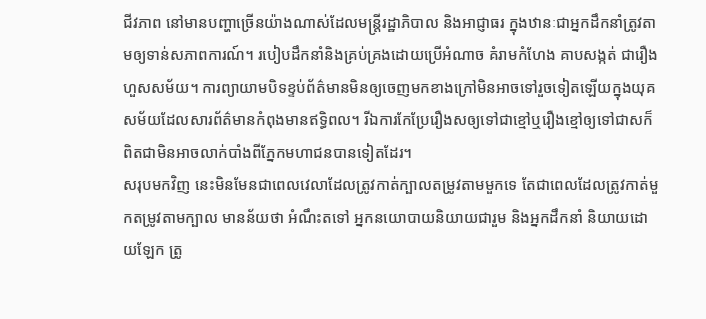ជីវភាព នៅមានបញ្ហាច្រើនយ៉ាងណាស់ដែលមន្ត្រីរដ្ឋាភិបាល និងអាជ្ញាធរ ក្នុងឋានៈជាអ្នកដឹកនាំត្រូវតាមឲ្យទាន់សភាពការណ៍។ របៀបដឹកនាំនិងគ្រប់គ្រងដោយប្រើអំណាច គំរាមកំហែង គាបសង្កត់ ជារឿងហួសសម័យ។ ការព្យាយាមបិទខ្ទប់ព័ត៌មានមិនឲ្យចេញមកខាងក្រៅមិនអាចទៅរួចទៀតឡើយក្នុងយុគសម័យដែលសារព័ត៌មានកំពុងមានឥទ្ធិពល។ រីឯការកែប្រែរឿងសឲ្យទៅជាខ្មៅឬរឿងខ្មៅឲ្យទៅជាសក៏ពិតជាមិនអាចលាក់បាំងពីភ្នែកមហាជនបានទៀតដែរ។
សរុបមកវិញ នេះមិនមែនជាពេលវេលាដែលត្រូវកាត់ក្បាលតម្រូវតាមមួកទេ តែជាពេលដែលត្រូវកាត់មួកតម្រូវតាមក្បាល មានន័យថា អំណឹះតទៅ អ្នកនយោបាយនិយាយជារួម និងអ្នកដឹកនាំ និយាយដោយឡែក ត្រូ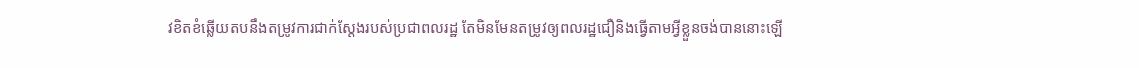វខិតខំឆ្លើយតបនឹងតម្រូវការជាក់ស្តែងរបស់ប្រជាពលរដ្ឋ តែមិនមែនតម្រូវឲ្យពលរដ្ឋជឿនិងធ្វើតាមអ្វីខ្លួនចង់បាននោះឡើ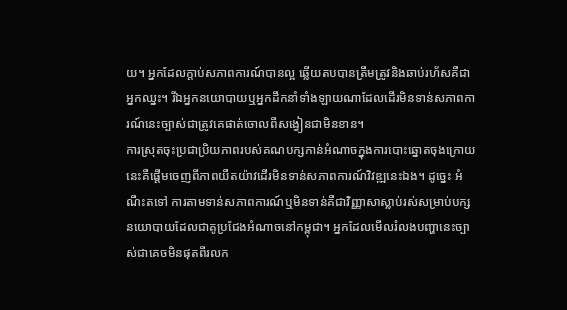យ។ អ្នកដែលក្តាប់សភាពការណ៍បានល្អ ឆ្លើយតបបានត្រឹមត្រូវនិងឆាប់រហ័សគឺជាអ្នកឈ្នះ។ រីឯអ្នកនយោបាយឬអ្នកដឹកនាំទាំងឡាយណាដែលដើរមិនទាន់សភាពការណ៍នេះច្បាស់ជាត្រូវគេផាត់ចោលពីសង្វៀនជាមិនខាន។
ការស្រុតចុះប្រជាប្រិយភាពរបស់គណបក្សកាន់អំណាចក្នុងការបោះឆ្នោតចុងក្រោយនេះគឺផ្តើមចេញពីភាពយឺតយ៉ាវដើរមិនទាន់សភាពការណ៍វិវឌ្ឍនេះឯង។ ដូច្នេះ អំណឹះតទៅ ការតាមទាន់សភាពការណ៍ឬមិនទាន់គឺជាវិញ្ញាសាស្លាប់រស់សម្រាប់បក្សនយោបាយដែលជាគូប្រជែងអំណាចនៅកម្ពុជា។ អ្នកដែលមើលរំលងបញ្ហានេះច្បាស់ជាគេចមិនផុតពីរលក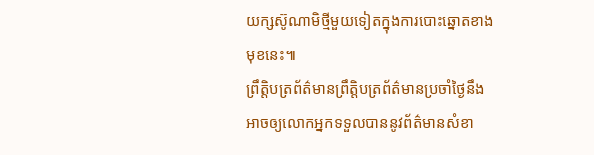យក្សស៊ូណាមិថ្មីមួយទៀតក្នុងការបោះឆ្នោតខាងមុខនេះ៕
ព្រឹត្តិបត្រព័ត៌មានព្រឹត្តិបត្រព័ត៌មានប្រចាំថ្ងៃនឹងអាចឲ្យលោកអ្នកទទួលបាននូវព័ត៌មានសំខា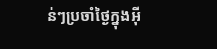ន់ៗប្រចាំថ្ងៃក្នុងអ៊ី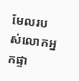មែលរបស់លោកអ្នកផ្ទា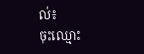ល់៖
ចុះឈ្មោះ